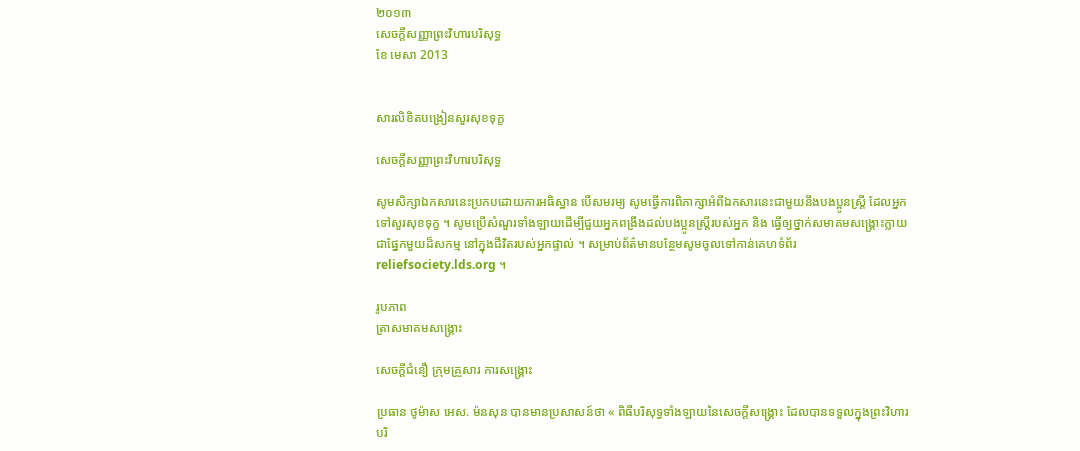២០១៣
សេចក្ដីសញ្ញាព្រះវិហារបរិសុទ្ធ
ខែ មេសា 2013


សារលិខិតបង្រៀនសួរសុខទុក្ខ

សេចក្ដីសញ្ញាព្រះវិហារបរិសុទ្ធ

សូមសិក្សាឯកសារនេះប្រកបដោយការអធិស្ឋាន បើសមរម្យ សូមធ្វើការពិភាក្សាអំពីឯកសារនេះជាមួយនឹងបងប្អូនស្ត្រី ដែលអ្នកទៅសួរសុខទុក្ខ ។ សូមប្រើសំណួរទាំងឡាយដើម្បីជួយអ្នកពង្រឹងដល់បងប្អូនស្រ្តីរបស់អ្នក និង ធ្វើឲ្យថ្នាក់សមាគមសង្គ្រោះក្លាយជាផ្នែកមួយដ៏សកម្ម នៅក្នុងជីវិតរបស់អ្នកផ្ទាល់ ។ សម្រាប់ព័ត៌មានបន្ថែមសូមចូលទៅកាន់គេហទំព័រ reliefsociety.lds.org ។

រូបភាព
ត្រាសមាគមសង្គ្រោះ

សេចក្ដីជំនឿ ក្រុមគ្រួសារ ការសង្គ្រោះ

ប្រធាន ថូម៉ាស អេស. ម៉នសុន បានមានប្រសាសន៍ថា « ពិធីបរិសុទ្ធទាំងឡាយនៃសេចក្ដីសង្គ្រោះ ដែលបានទទួលក្នុងព្រះវិហារបរិ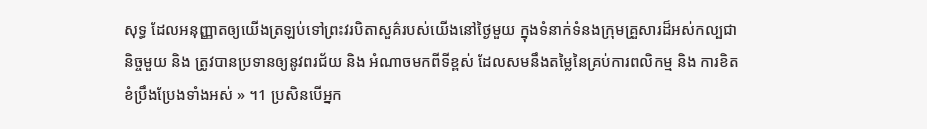សុទ្ធ ដែលអនុញ្ញាតឲ្យយើងត្រឡប់ទៅព្រះវរបិតាសួគ៌របស់យើងនៅថ្ងៃមួយ ក្នុងទំនាក់ទំនងក្រុមគ្រួសារដ៏អស់កល្បជានិច្ចមួយ និង ត្រូវបានប្រទានឲ្យនូវពរជ័យ និង អំណាចមកពីទីខ្ពស់ ដែលសមនឹងតម្លៃនៃគ្រប់ការពលិកម្ម និង ការខិតខំប្រឹងប្រែងទាំងអស់ » ។1 ប្រសិនបើអ្នក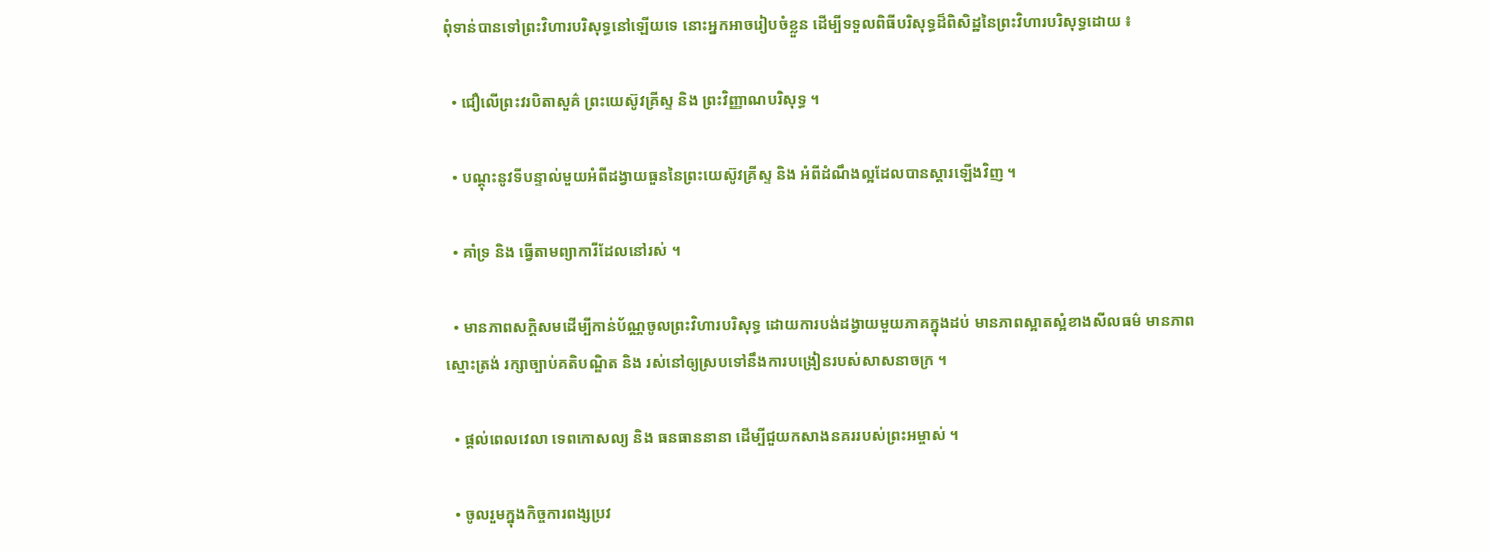ពុំទាន់បានទៅព្រះវិហារបរិសុទ្ធនៅឡើយទេ នោះអ្នកអាចរៀបចំខ្លួន ដើម្បីទទួលពិធីបរិសុទ្ធដ៏ពិសិដ្ឋនៃព្រះវិហារបរិសុទ្ធដោយ ៖

  • ជឿលើព្រះវរបិតាសួគ៌ ព្រះយេស៊ូវគ្រីស្ទ និង ព្រះវិញ្ញាណបរិសុទ្ធ ។

  • បណ្ដុះនូវទីបន្ទាល់មួយអំពីដង្វាយធួននៃព្រះយេស៊ូវគ្រីស្ទ និង អំពីដំណឹងល្អដែលបានស្ដារឡើងវិញ ។

  • គាំទ្រ និង ធ្វើតាមព្យាការីដែលនៅរស់ ។

  • មានភាពសក្ដិសមដើម្បីកាន់ប័ណ្ណចូលព្រះវិហារបរិសុទ្ធ ដោយការបង់ដង្វាយមួយភាគក្នុងដប់ មានភាពស្អាតស្អំខាងសីលធម៌ មានភាពស្មោះត្រង់ រក្សាច្បាប់គតិបណ្ឌិត និង រស់នៅឲ្យស្របទៅនឹងការបង្រៀនរបស់សាសនាចក្រ ។

  • ផ្ដល់ពេលវេលា ទេពកោសល្យ និង ធនធាននានា ដើម្បីជួយកសាងនគររបស់ព្រះអម្ចាស់ ។

  • ចូលរួមក្នុងកិច្ចការពង្សប្រវ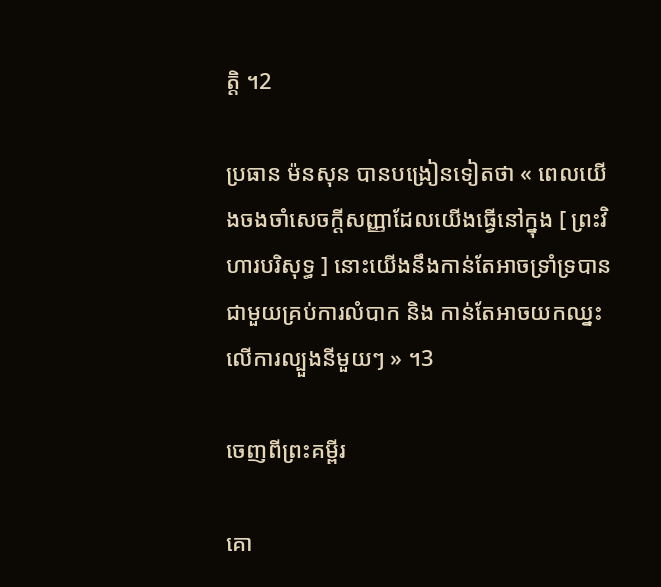ត្តិ ។2

ប្រធាន ម៉នសុន បានបង្រៀនទៀតថា « ពេលយើងចងចាំសេចក្ដីសញ្ញាដែលយើងធ្វើនៅក្នុង [ ព្រះវិហារបរិសុទ្ធ ] នោះយើងនឹងកាន់តែអាចទ្រាំទ្របានជាមួយគ្រប់ការលំបាក និង កាន់តែអាចយកឈ្នះលើការល្បួងនីមួយៗ » ។3

ចេញពីព្រះគម្ពីរ

គោ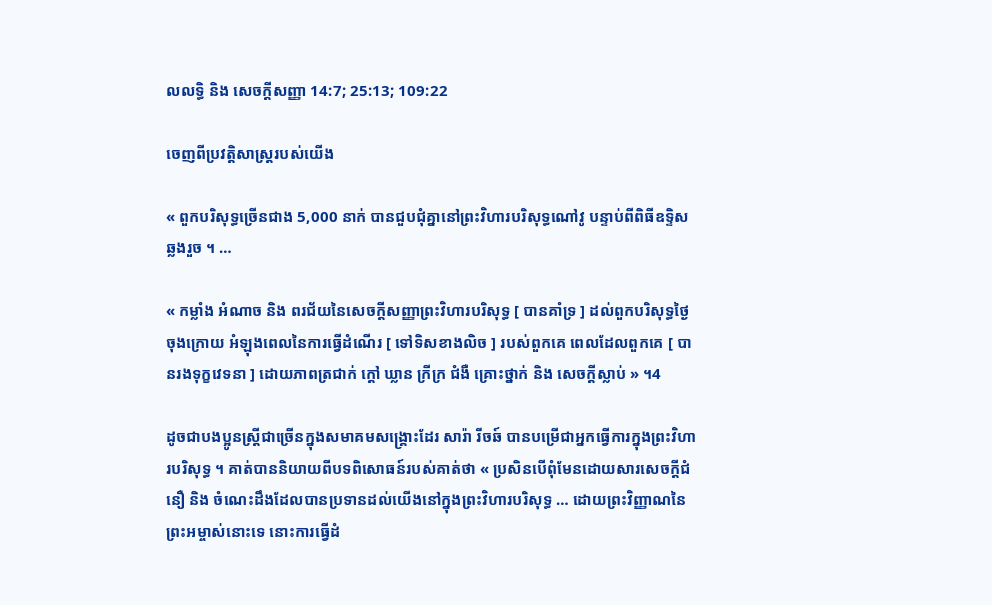លលទ្ធិ និង សេចក្ដីសញ្ញា 14:7; 25:13; 109:22

ចេញពីប្រវត្តិសាស្ត្ររបស់យើង

« ពួកបរិសុទ្ធច្រើនជាង 5,000 នាក់ បានជួបជុំគ្នានៅព្រះវិហារបរិសុទ្ធណៅវូ បន្ទាប់ពីពិធីឧទ្ទិសឆ្លងរួច ។ …

« កម្លាំង អំណាច និង ពរជ័យនៃសេចក្ដីសញ្ញាព្រះវិហារបរិសុទ្ធ [ បានគាំទ្រ ] ដល់ពួកបរិសុទ្ធថ្ងៃចុងក្រោយ អំឡុងពេលនៃការធ្វើដំណើរ [ ទៅទិសខាងលិច ] របស់ពួកគេ ពេលដែលពួកគេ [ បានរងទុក្ខវេទនា ] ដោយភាពត្រជាក់ ក្ដៅ ឃ្លាន ក្រីក្រ ជំងឺ គ្រោះថ្នាក់ និង សេចក្ដីស្លាប់ » ។4

ដូចជាបងប្អូនស្ដ្រីជាច្រើនក្នុងសមាគមសង្គ្រោះដែរ សារ៉ា រីចឆ៍ បានបម្រើជាអ្នកធ្វើការក្នុងព្រះវិហារបរិសុទ្ធ ។ គាត់បាននិយាយពីបទពិសោធន៍របស់គាត់ថា « ប្រសិនបើពុំមែនដោយសារសេចក្ដីជំនឿ និង ចំណេះដឹងដែលបានប្រទានដល់យើងនៅក្នុងព្រះវិហារបរិសុទ្ធ … ដោយព្រះវិញ្ញាណនៃព្រះអម្ចាស់នោះទេ នោះការធ្វើដំ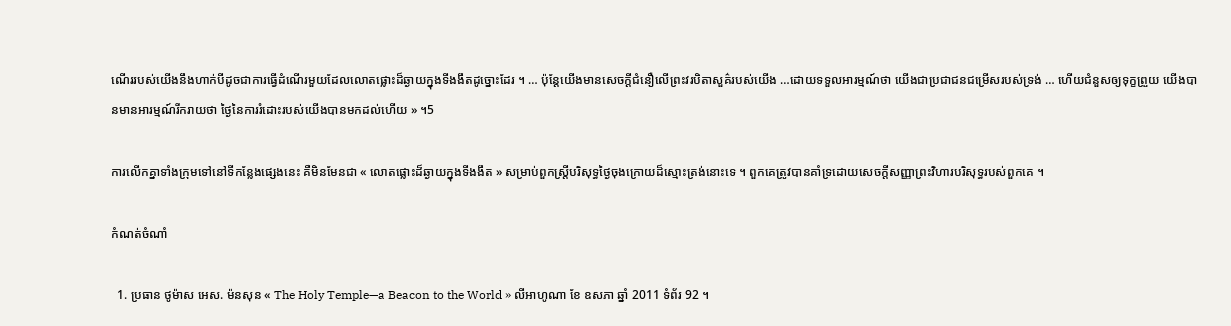ណើររបស់យើងនឹងហាក់បីដូចជាការធ្វើដំណើរមួយដែលលោតផ្លោះដ៏ឆ្ងាយក្នុងទីងងឹតដូច្នោះដែរ ។ … ប៉ុន្តែយើងមានសេចក្ដីជំនឿលើព្រះវរបិតាសួគ៌របស់យើង …ដោយទទួលអារម្មណ៍ថា យើងជាប្រជាជនជម្រើសរបស់ទ្រង់ … ហើយជំនួសឲ្យទុក្ខព្រួយ យើងបានមានអារម្មណ៍រីករាយថា ថ្ងៃនៃការរំដោះរបស់យើងបានមកដល់ហើយ » ។5

ការលើកគ្នាទាំងក្រុមទៅនៅទីកន្លែងផ្សេងនេះ គឺមិនមែនជា « លោតផ្លោះដ៏ឆ្ងាយក្នុងទីងងឹត » សម្រាប់ពួកស្ត្រីបរិសុទ្ធថ្ងៃចុងក្រោយដ៏ស្មោះត្រង់នោះទេ ។ ពួកគេត្រូវបានគាំទ្រដោយសេចក្ដីសញ្ញាព្រះវិហារបរិសុទ្ធរបស់ពួកគេ ។

កំណត់ចំណាំ

  1. ប្រធាន ថូម៉ាស អេស. ម៉នសុន « The Holy Temple—a Beacon to the World » លីអាហូណា ខែ ឧសភា ឆ្នាំ 2011 ទំព័រ 92 ។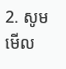2. សូមមើល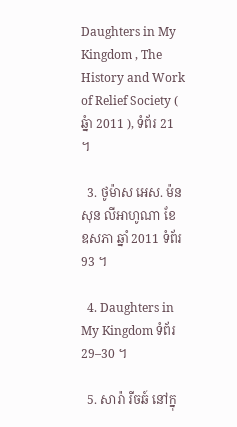Daughters in My Kingdom , The History and Work of Relief Society ( ឆ្នំា 2011 ), ទំព័រ 21 ។

  3. ថូម៉ាស អេស. ម៉នសុន លីអាហូណា ខែ ឧសភា ឆ្នាំ 2011 ទំព័រ 93 ។

  4. Daughters in My Kingdom ទំព័រ 29–30 ។

  5. សារ៉ា រីចឆ៍ នៅក្នុ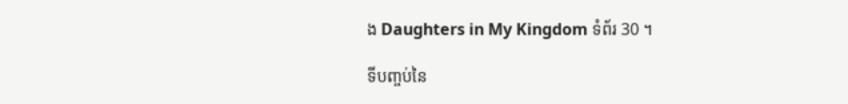ង Daughters in My Kingdom ទំព័រ 30 ។

ទីបញ្ចប់នៃ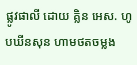ផ្លូវផាលី ដោយ គ្លិន អេស. ហូបឃីនសុន ហាមថតចម្លង